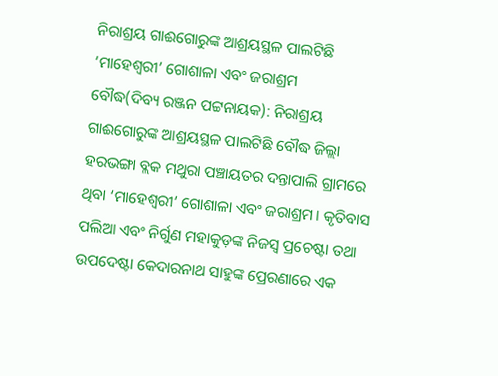ନିରାଶ୍ରୟ ଗାଈଗୋରୁଙ୍କ ଆଶ୍ରୟସ୍ଥଳ ପାଲଟିଛି ‘ମାହେଶ୍ୱରୀ’ ଗୋଶାଳା ଏବଂ ଜରାଶ୍ରମ
ବୌଦ୍ଧ(ଦିବ୍ୟ ରଞ୍ଜନ ପଟ୍ଟନାୟକ): ନିରାଶ୍ରୟ ଗାଈଗୋରୁଙ୍କ ଆଶ୍ରୟସ୍ଥଳ ପାଲଟିଛି ବୌଦ୍ଧ ଜିଲ୍ଲା ହରଭଙ୍ଗା ବ୍ଲକ ମଥୁରା ପଞ୍ଚାୟତର ଦନ୍ତାପାଲି ଗ୍ରାମରେ ଥିବା ‘ମାହେଶ୍ୱରୀ’ ଗୋଶାଳା ଏବଂ ଜରାଶ୍ରମ। କୃତିବାସ ପଲିଆ ଏବଂ ନିର୍ଗୁଣ ମହାକୁଡ଼ଙ୍କ ନିଜସ୍ୱ ପ୍ରଚେଷ୍ଟା ତଥା ଉପଦେଷ୍ଟା କେଦାରନାଥ ସାହୁଙ୍କ ପ୍ରେରଣାରେ ଏକ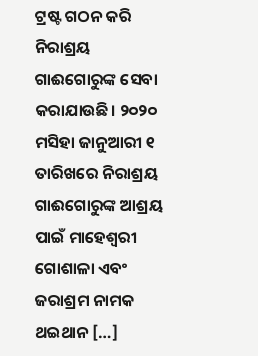ଟ୍ରଷ୍ଟ ଗଠନ କରି ନିରାଶ୍ରୟ ଗାଈଗୋରୁଙ୍କ ସେବା କରାଯାଉଛି। ୨୦୨୦ ମସିହା ଜାନୁଆରୀ ୧ ତାରିଖରେ ନିରାଶ୍ରୟ ଗାଈଗୋରୁଙ୍କ ଆଶ୍ରୟ ପାଇଁ ମାହେଶ୍ୱରୀ ଗୋଶାଳା ଏବଂ ଜରାଶ୍ରମ ନାମକ ଥଇଥାନ […]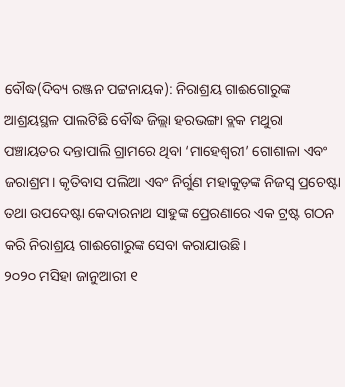ବୌଦ୍ଧ(ଦିବ୍ୟ ରଞ୍ଜନ ପଟ୍ଟନାୟକ): ନିରାଶ୍ରୟ ଗାଈଗୋରୁଙ୍କ ଆଶ୍ରୟସ୍ଥଳ ପାଲଟିଛି ବୌଦ୍ଧ ଜିଲ୍ଲା ହରଭଙ୍ଗା ବ୍ଲକ ମଥୁରା ପଞ୍ଚାୟତର ଦନ୍ତାପାଲି ଗ୍ରାମରେ ଥିବା ‘ମାହେଶ୍ୱରୀ’ ଗୋଶାଳା ଏବଂ ଜରାଶ୍ରମ। କୃତିବାସ ପଲିଆ ଏବଂ ନିର୍ଗୁଣ ମହାକୁଡ଼ଙ୍କ ନିଜସ୍ୱ ପ୍ରଚେଷ୍ଟା ତଥା ଉପଦେଷ୍ଟା କେଦାରନାଥ ସାହୁଙ୍କ ପ୍ରେରଣାରେ ଏକ ଟ୍ରଷ୍ଟ ଗଠନ କରି ନିରାଶ୍ରୟ ଗାଈଗୋରୁଙ୍କ ସେବା କରାଯାଉଛି।
୨୦୨୦ ମସିହା ଜାନୁଆରୀ ୧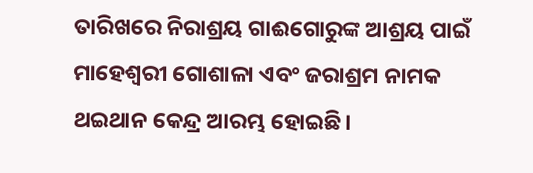ତାରିଖରେ ନିରାଶ୍ରୟ ଗାଈଗୋରୁଙ୍କ ଆଶ୍ରୟ ପାଇଁ ମାହେଶ୍ୱରୀ ଗୋଶାଳା ଏବଂ ଜରାଶ୍ରମ ନାମକ ଥଇଥାନ କେନ୍ଦ୍ର ଆରମ୍ଭ ହୋଇଛି।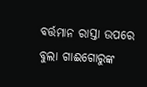ବର୍ତ୍ତମାନ ରାସ୍ତା ଉପରେ ବୁଲା ଗାଈଗୋରୁଙ୍କ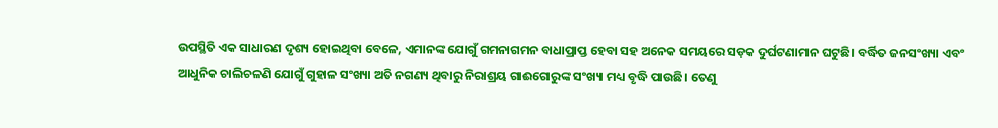ଉପସ୍ଥିତି ଏକ ସାଧାରଣ ଦୃଶ୍ୟ ହୋଇଥିବା ବେଳେ, ଏମାନଙ୍କ ଯୋଗୁଁ ଗମନାଗମନ ବାଧାପ୍ରାପ୍ତ ହେବା ସହ ଅନେକ ସମୟରେ ସଡ଼କ ଦୁର୍ଘଟଣାମାନ ଘଟୁଛି। ବର୍ଦ୍ଧିତ ଜନସଂଖ୍ୟା ଏବଂ ଆଧୁନିକ ଚାଲିଚଳଣି ଯୋଗୁଁ ଗୁହାଳ ସଂଖ୍ୟା ଅତି ନଗଣ୍ୟ ଥିବାରୁ ନିରାଶ୍ରୟ ଗାଈଗୋରୁଙ୍କ ସଂଖ୍ୟା ମଧ୍ୟ ବୃଦ୍ଧି ପାଉଛି। ତେଣୁ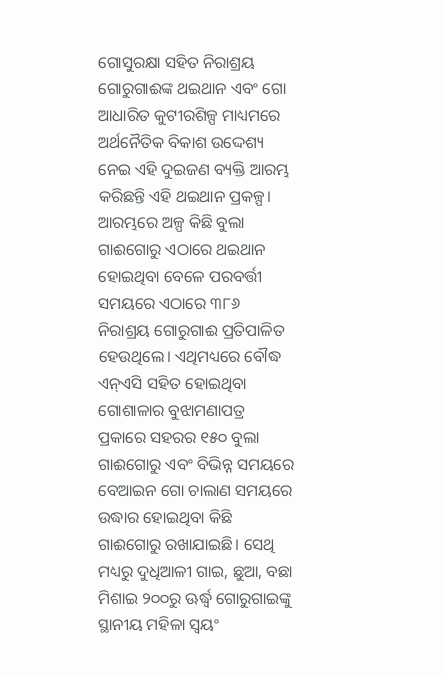ଗୋସୁରକ୍ଷା ସହିତ ନିରାଶ୍ରୟ ଗୋରୁଗାଈଙ୍କ ଥଇଥାନ ଏବଂ ଗୋ ଆଧାରିତ କୁଟୀରଶିଳ୍ପ ମାଧ୍ୟମରେ ଅର୍ଥନୈତିକ ବିକାଶ ଉଦ୍ଦେଶ୍ୟ ନେଇ ଏହି ଦୁଇଜଣ ବ୍ୟକ୍ତି ଆରମ୍ଭ କରିଛନ୍ତି ଏହି ଥଇଥାନ ପ୍ରକଳ୍ପ। ଆରମ୍ଭରେ ଅଳ୍ପ କିଛି ବୁଲା ଗାଈଗୋରୁ ଏଠାରେ ଥଇଥାନ ହୋଇଥିବା ବେଳେ ପରବର୍ତ୍ତୀ ସମୟରେ ଏଠାରେ ୩୮୬ ନିରାଶ୍ରୟ ଗୋରୁଗାଈ ପ୍ରତିପାଳିତ ହେଉଥିଲେ। ଏଥିମଧ୍ୟରେ ବୌଦ୍ଧ ଏନ୍ଏସି ସହିତ ହୋଇଥିବା ଗୋଶାଳାର ବୁଝାମଣାପତ୍ର ପ୍ରକାରେ ସହରର ୧୫୦ ବୁଲା ଗାଈଗୋରୁ ଏବଂ ବିଭିନ୍ନ ସମୟରେ ବେଆଇନ ଗୋ ଚାଲାଣ ସମୟରେ ଉଦ୍ଧାର ହୋଇଥିବା କିଛି ଗାଈଗୋରୁ ରଖାଯାଇଛି। ସେଥି ମଧ୍ୟରୁ ଦୁଧିଆଳୀ ଗାଇ, ଛୁଆ, ବଛା ମିଶାଇ ୨୦୦ରୁ ଊର୍ଦ୍ଧ୍ବ ଗୋରୁଗାଇଙ୍କୁ ସ୍ଥାନୀୟ ମହିଳା ସ୍ୱୟଂ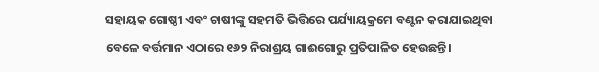ସହାୟକ ଗୋଷ୍ଠୀ ଏବଂ ଚାଷୀଙ୍କୁ ସହମତି ଭିତ୍ତିରେ ପର୍ଯ୍ୟାୟକ୍ରମେ ବଣ୍ଟନ କରାଯାଇଥିବା ବେଳେ ବର୍ତ୍ତମାନ ଏଠାରେ ୧୬୨ ନିରାଶ୍ରୟ ଗାଈଗୋରୁ ପ୍ରତିପାଳିତ ହେଉଛନ୍ତି।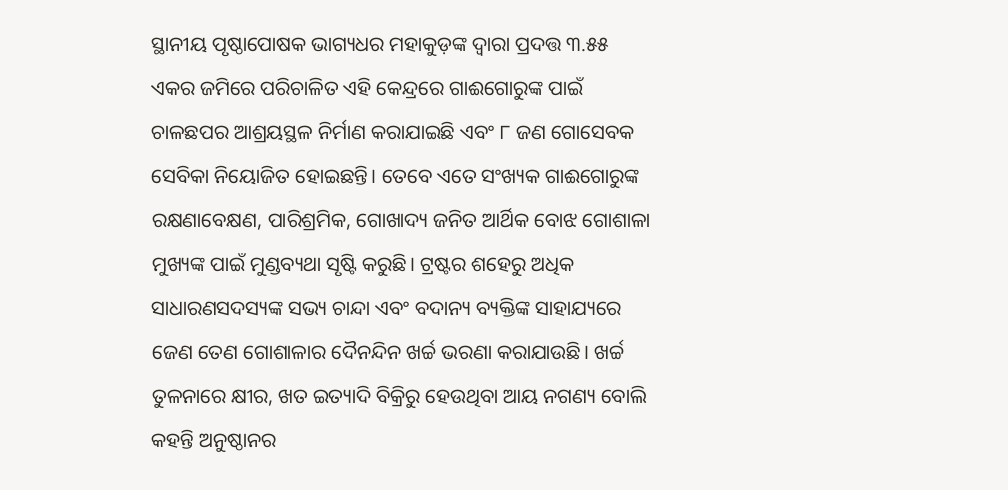ସ୍ଥାନୀୟ ପୃଷ୍ଠାପୋଷକ ଭାଗ୍ୟଧର ମହାକୁଡ଼ଙ୍କ ଦ୍ୱାରା ପ୍ରଦତ୍ତ ୩.୫୫ ଏକର ଜମିରେ ପରିଚାଳିତ ଏହି କେନ୍ଦ୍ରରେ ଗାଈଗୋରୁଙ୍କ ପାଇଁ ଚାଳଛପର ଆଶ୍ରୟସ୍ଥଳ ନିର୍ମାଣ କରାଯାଇଛି ଏବଂ ୮ ଜଣ ଗୋସେବକ ସେବିକା ନିୟୋଜିତ ହୋଇଛନ୍ତି। ତେବେ ଏତେ ସଂଖ୍ୟକ ଗାଈଗୋରୁଙ୍କ ରକ୍ଷଣାବେକ୍ଷଣ, ପାରିଶ୍ରମିକ, ଗୋଖାଦ୍ୟ ଜନିତ ଆର୍ଥିକ ବୋଝ ଗୋଶାଳା ମୁଖ୍ୟଙ୍କ ପାଇଁ ମୁଣ୍ଡବ୍ୟଥା ସୃଷ୍ଟି କରୁଛି। ଟ୍ରଷ୍ଟର ଶହେରୁ ଅଧିକ ସାଧାରଣସଦସ୍ୟଙ୍କ ସଭ୍ୟ ଚାନ୍ଦା ଏବଂ ବଦାନ୍ୟ ବ୍ୟକ୍ତିଙ୍କ ସାହାଯ୍ୟରେ ଜେଣ ତେଣ ଗୋଶାଳାର ଦୈନନ୍ଦିନ ଖର୍ଚ୍ଚ ଭରଣା କରାଯାଉଛି। ଖର୍ଚ୍ଚ ତୁଳନାରେ କ୍ଷୀର, ଖତ ଇତ୍ୟାଦି ବିକ୍ରିରୁ ହେଉଥିବା ଆୟ ନଗଣ୍ୟ ବୋଲି କହନ୍ତି ଅନୁଷ୍ଠାନର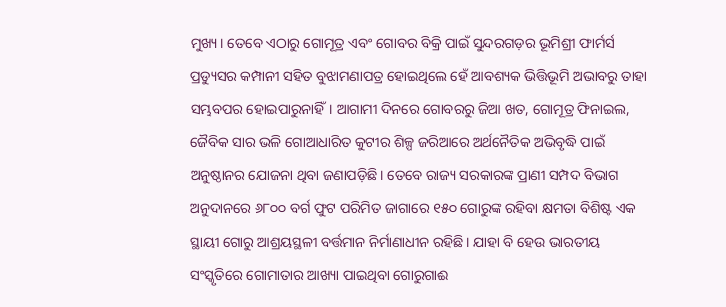ମୁଖ୍ୟ। ତେବେ ଏଠାରୁ ଗୋମୂତ୍ର ଏବଂ ଗୋବର ବିକ୍ରି ପାଇଁ ସୁନ୍ଦରଗଡ଼ର ଭୂମିଶ୍ରୀ ଫାର୍ମର୍ସ ପ୍ରଡ୍ୟୁସର କମ୍ପାନୀ ସହିତ ବୁଝାମଣାପତ୍ର ହୋଇଥିଲେ ହେଁ ଆବଶ୍ୟକ ଭିତ୍ତିଭୂମି ଅଭାବରୁ ତାହା ସମ୍ଭବପର ହୋଇପାରୁନାହିଁ। ଆଗାମୀ ଦିନରେ ଗୋବରରୁ ଜିଆ ଖତ, ଗୋମୂତ୍ର ଫିନାଇଲ, ଜୈବିକ ସାର ଭଳି ଗୋଆଧାରିତ କୁଟୀର ଶିଳ୍ପ ଜରିଆରେ ଅର୍ଥନୈତିକ ଅଭିବୃଦ୍ଧି ପାଇଁ ଅନୁଷ୍ଠାନର ଯୋଜନା ଥିବା ଜଣାପଡ଼ିଛି। ତେବେ ରାଜ୍ୟ ସରକାରଙ୍କ ପ୍ରାଣୀ ସମ୍ପଦ ବିଭାଗ ଅନୁଦାନରେ ୬୮୦୦ ବର୍ଗ ଫୁଟ ପରିମିତ ଜାଗାରେ ୧୫୦ ଗୋରୁଙ୍କ ରହିବା କ୍ଷମତା ବିଶିଷ୍ଟ ଏକ ସ୍ଥାୟୀ ଗୋରୁ ଆଶ୍ରୟସ୍ଥଳୀ ବର୍ତ୍ତମାନ ନିର୍ମାଣାଧୀନ ରହିଛି। ଯାହା ବି ହେଉ ଭାରତୀୟ ସଂସ୍କୃତିରେ ଗୋମାତାର ଆଖ୍ୟା ପାଇଥିବା ଗୋରୁଗାଈ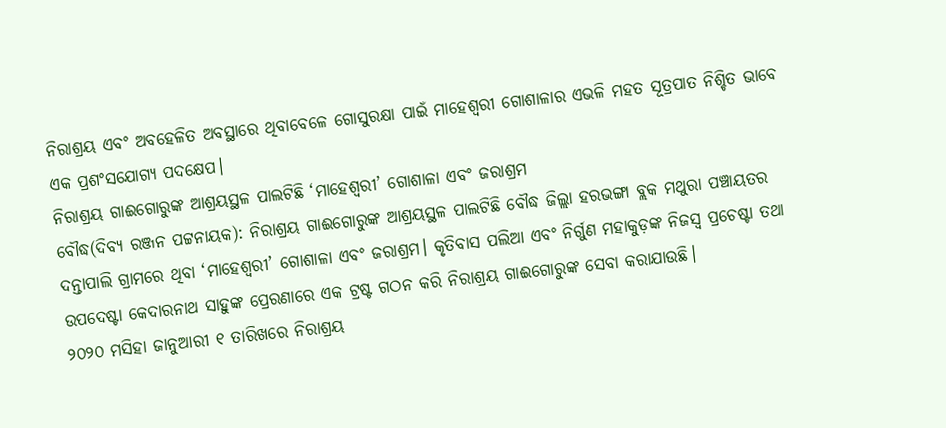ନିରାଶ୍ରୟ ଏବଂ ଅବହେଳିତ ଅବସ୍ଥାରେ ଥିବାବେଳେ ଗୋସୁରକ୍ଷା ପାଇଁ ମାହେଶ୍ୱରୀ ଗୋଶାଳାର ଏଭଳି ମହତ ସୂତ୍ରପାତ ନିଶ୍ଚିତ ଭାବେ ଏକ ପ୍ରଶଂସଯୋଗ୍ୟ ପଦକ୍ଷେପ।
ନିରାଶ୍ରୟ ଗାଈଗୋରୁଙ୍କ ଆଶ୍ରୟସ୍ଥଳ ପାଲଟିଛି ‘ମାହେଶ୍ୱରୀ’ ଗୋଶାଳା ଏବଂ ଜରାଶ୍ରମ
ବୌଦ୍ଧ(ଦିବ୍ୟ ରଞ୍ଜନ ପଟ୍ଟନାୟକ): ନିରାଶ୍ରୟ ଗାଈଗୋରୁଙ୍କ ଆଶ୍ରୟସ୍ଥଳ ପାଲଟିଛି ବୌଦ୍ଧ ଜିଲ୍ଲା ହରଭଙ୍ଗା ବ୍ଲକ ମଥୁରା ପଞ୍ଚାୟତର ଦନ୍ତାପାଲି ଗ୍ରାମରେ ଥିବା ‘ମାହେଶ୍ୱରୀ’ ଗୋଶାଳା ଏବଂ ଜରାଶ୍ରମ। କୃତିବାସ ପଲିଆ ଏବଂ ନିର୍ଗୁଣ ମହାକୁଡ଼ଙ୍କ ନିଜସ୍ୱ ପ୍ରଚେଷ୍ଟା ତଥା ଉପଦେଷ୍ଟା କେଦାରନାଥ ସାହୁଙ୍କ ପ୍ରେରଣାରେ ଏକ ଟ୍ରଷ୍ଟ ଗଠନ କରି ନିରାଶ୍ରୟ ଗାଈଗୋରୁଙ୍କ ସେବା କରାଯାଉଛି।
୨୦୨୦ ମସିହା ଜାନୁଆରୀ ୧ ତାରିଖରେ ନିରାଶ୍ରୟ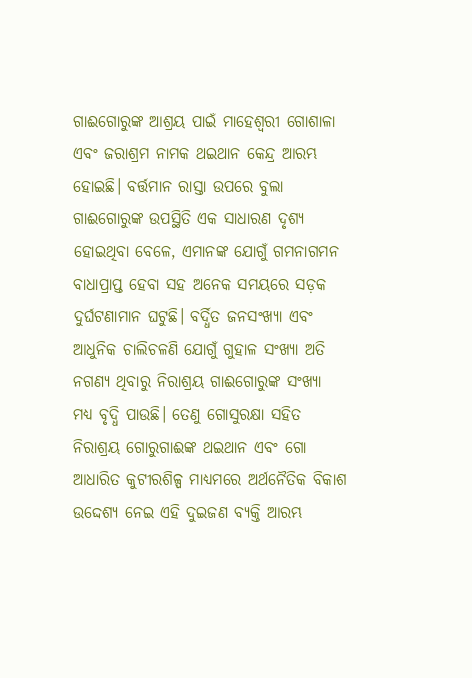ଗାଈଗୋରୁଙ୍କ ଆଶ୍ରୟ ପାଇଁ ମାହେଶ୍ୱରୀ ଗୋଶାଳା ଏବଂ ଜରାଶ୍ରମ ନାମକ ଥଇଥାନ କେନ୍ଦ୍ର ଆରମ୍ଭ ହୋଇଛି। ବର୍ତ୍ତମାନ ରାସ୍ତା ଉପରେ ବୁଲା ଗାଈଗୋରୁଙ୍କ ଉପସ୍ଥିତି ଏକ ସାଧାରଣ ଦୃଶ୍ୟ ହୋଇଥିବା ବେଳେ, ଏମାନଙ୍କ ଯୋଗୁଁ ଗମନାଗମନ ବାଧାପ୍ରାପ୍ତ ହେବା ସହ ଅନେକ ସମୟରେ ସଡ଼କ ଦୁର୍ଘଟଣାମାନ ଘଟୁଛି। ବର୍ଦ୍ଧିତ ଜନସଂଖ୍ୟା ଏବଂ ଆଧୁନିକ ଚାଲିଚଳଣି ଯୋଗୁଁ ଗୁହାଳ ସଂଖ୍ୟା ଅତି ନଗଣ୍ୟ ଥିବାରୁ ନିରାଶ୍ରୟ ଗାଈଗୋରୁଙ୍କ ସଂଖ୍ୟା ମଧ୍ୟ ବୃଦ୍ଧି ପାଉଛି। ତେଣୁ ଗୋସୁରକ୍ଷା ସହିତ ନିରାଶ୍ରୟ ଗୋରୁଗାଈଙ୍କ ଥଇଥାନ ଏବଂ ଗୋ ଆଧାରିତ କୁଟୀରଶିଳ୍ପ ମାଧ୍ୟମରେ ଅର୍ଥନୈତିକ ବିକାଶ ଉଦ୍ଦେଶ୍ୟ ନେଇ ଏହି ଦୁଇଜଣ ବ୍ୟକ୍ତି ଆରମ୍ଭ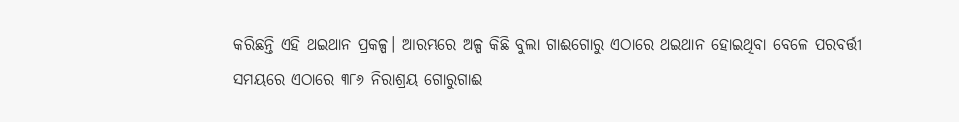କରିଛନ୍ତି ଏହି ଥଇଥାନ ପ୍ରକଳ୍ପ। ଆରମ୍ଭରେ ଅଳ୍ପ କିଛି ବୁଲା ଗାଈଗୋରୁ ଏଠାରେ ଥଇଥାନ ହୋଇଥିବା ବେଳେ ପରବର୍ତ୍ତୀ ସମୟରେ ଏଠାରେ ୩୮୬ ନିରାଶ୍ରୟ ଗୋରୁଗାଈ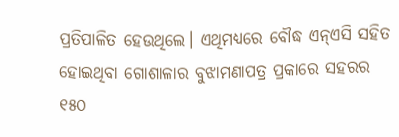ପ୍ରତିପାଳିତ ହେଉଥିଲେ। ଏଥିମଧ୍ୟରେ ବୌଦ୍ଧ ଏନ୍ଏସି ସହିତ ହୋଇଥିବା ଗୋଶାଳାର ବୁଝାମଣାପତ୍ର ପ୍ରକାରେ ସହରର ୧୫୦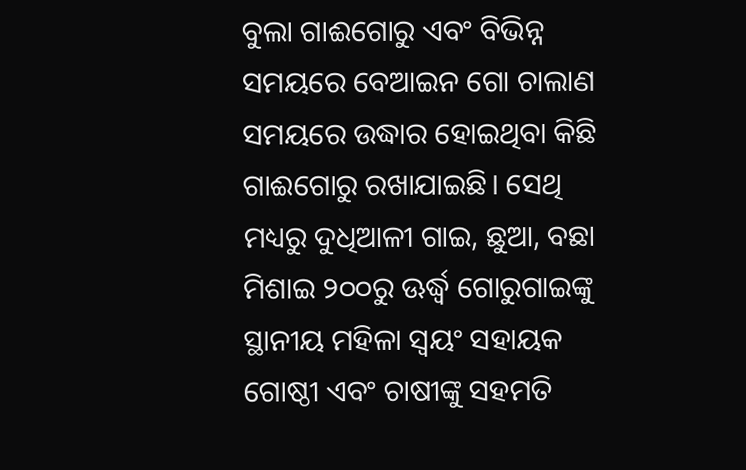ବୁଲା ଗାଈଗୋରୁ ଏବଂ ବିଭିନ୍ନ ସମୟରେ ବେଆଇନ ଗୋ ଚାଲାଣ ସମୟରେ ଉଦ୍ଧାର ହୋଇଥିବା କିଛି ଗାଈଗୋରୁ ରଖାଯାଇଛି। ସେଥି ମଧ୍ୟରୁ ଦୁଧିଆଳୀ ଗାଇ, ଛୁଆ, ବଛା ମିଶାଇ ୨୦୦ରୁ ଊର୍ଦ୍ଧ୍ବ ଗୋରୁଗାଇଙ୍କୁ ସ୍ଥାନୀୟ ମହିଳା ସ୍ୱୟଂ ସହାୟକ ଗୋଷ୍ଠୀ ଏବଂ ଚାଷୀଙ୍କୁ ସହମତି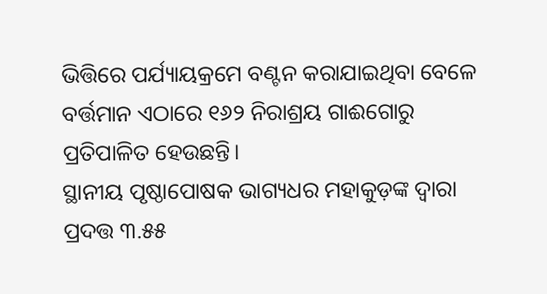ଭିତ୍ତିରେ ପର୍ଯ୍ୟାୟକ୍ରମେ ବଣ୍ଟନ କରାଯାଇଥିବା ବେଳେ ବର୍ତ୍ତମାନ ଏଠାରେ ୧୬୨ ନିରାଶ୍ରୟ ଗାଈଗୋରୁ ପ୍ରତିପାଳିତ ହେଉଛନ୍ତି।
ସ୍ଥାନୀୟ ପୃଷ୍ଠାପୋଷକ ଭାଗ୍ୟଧର ମହାକୁଡ଼ଙ୍କ ଦ୍ୱାରା ପ୍ରଦତ୍ତ ୩.୫୫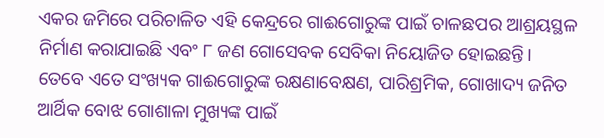ଏକର ଜମିରେ ପରିଚାଳିତ ଏହି କେନ୍ଦ୍ରରେ ଗାଈଗୋରୁଙ୍କ ପାଇଁ ଚାଳଛପର ଆଶ୍ରୟସ୍ଥଳ ନିର୍ମାଣ କରାଯାଇଛି ଏବଂ ୮ ଜଣ ଗୋସେବକ ସେବିକା ନିୟୋଜିତ ହୋଇଛନ୍ତି। ତେବେ ଏତେ ସଂଖ୍ୟକ ଗାଈଗୋରୁଙ୍କ ରକ୍ଷଣାବେକ୍ଷଣ, ପାରିଶ୍ରମିକ, ଗୋଖାଦ୍ୟ ଜନିତ ଆର୍ଥିକ ବୋଝ ଗୋଶାଳା ମୁଖ୍ୟଙ୍କ ପାଇଁ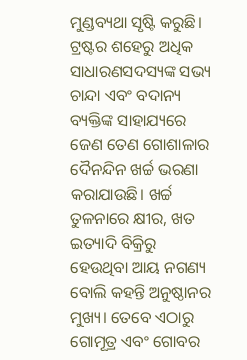ମୁଣ୍ଡବ୍ୟଥା ସୃଷ୍ଟି କରୁଛି। ଟ୍ରଷ୍ଟର ଶହେରୁ ଅଧିକ ସାଧାରଣସଦସ୍ୟଙ୍କ ସଭ୍ୟ ଚାନ୍ଦା ଏବଂ ବଦାନ୍ୟ ବ୍ୟକ୍ତିଙ୍କ ସାହାଯ୍ୟରେ ଜେଣ ତେଣ ଗୋଶାଳାର ଦୈନନ୍ଦିନ ଖର୍ଚ୍ଚ ଭରଣା କରାଯାଉଛି। ଖର୍ଚ୍ଚ ତୁଳନାରେ କ୍ଷୀର, ଖତ ଇତ୍ୟାଦି ବିକ୍ରିରୁ ହେଉଥିବା ଆୟ ନଗଣ୍ୟ ବୋଲି କହନ୍ତି ଅନୁଷ୍ଠାନର ମୁଖ୍ୟ। ତେବେ ଏଠାରୁ ଗୋମୂତ୍ର ଏବଂ ଗୋବର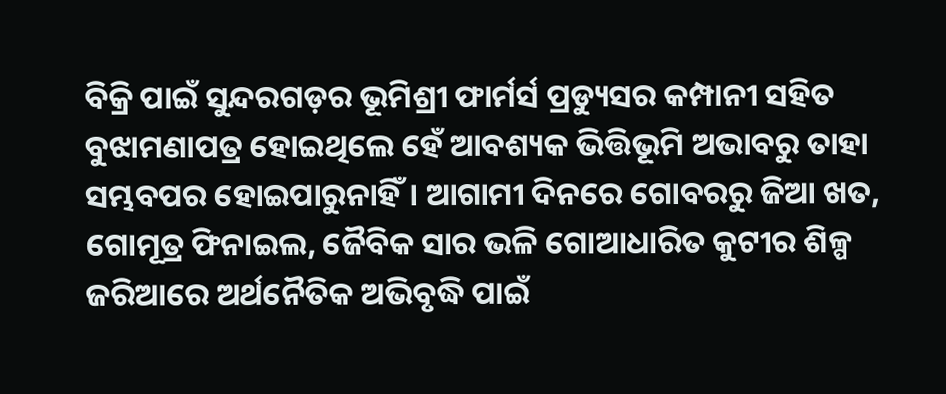ବିକ୍ରି ପାଇଁ ସୁନ୍ଦରଗଡ଼ର ଭୂମିଶ୍ରୀ ଫାର୍ମର୍ସ ପ୍ରଡ୍ୟୁସର କମ୍ପାନୀ ସହିତ ବୁଝାମଣାପତ୍ର ହୋଇଥିଲେ ହେଁ ଆବଶ୍ୟକ ଭିତ୍ତିଭୂମି ଅଭାବରୁ ତାହା ସମ୍ଭବପର ହୋଇପାରୁନାହିଁ। ଆଗାମୀ ଦିନରେ ଗୋବରରୁ ଜିଆ ଖତ, ଗୋମୂତ୍ର ଫିନାଇଲ, ଜୈବିକ ସାର ଭଳି ଗୋଆଧାରିତ କୁଟୀର ଶିଳ୍ପ ଜରିଆରେ ଅର୍ଥନୈତିକ ଅଭିବୃଦ୍ଧି ପାଇଁ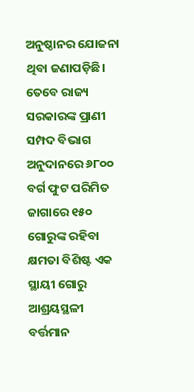ଅନୁଷ୍ଠାନର ଯୋଜନା ଥିବା ଜଣାପଡ଼ିଛି। ତେବେ ରାଜ୍ୟ ସରକାରଙ୍କ ପ୍ରାଣୀ ସମ୍ପଦ ବିଭାଗ ଅନୁଦାନରେ ୬୮୦୦ ବର୍ଗ ଫୁଟ ପରିମିତ ଜାଗାରେ ୧୫୦ ଗୋରୁଙ୍କ ରହିବା କ୍ଷମତା ବିଶିଷ୍ଟ ଏକ ସ୍ଥାୟୀ ଗୋରୁ ଆଶ୍ରୟସ୍ଥଳୀ ବର୍ତ୍ତମାନ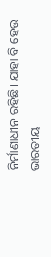ନିର୍ମାଣାଧୀନ ରହିଛି। ଯାହା ବି ହେଉ ଭାରତୀୟ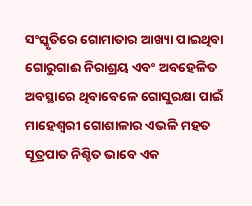ସଂସ୍କୃତିରେ ଗୋମାତାର ଆଖ୍ୟା ପାଇଥିବା ଗୋରୁଗାଈ ନିରାଶ୍ରୟ ଏବଂ ଅବହେଳିତ ଅବସ୍ଥାରେ ଥିବାବେଳେ ଗୋସୁରକ୍ଷା ପାଇଁ ମାହେଶ୍ୱରୀ ଗୋଶାଳାର ଏଭଳି ମହତ ସୂତ୍ରପାତ ନିଶ୍ଚିତ ଭାବେ ଏକ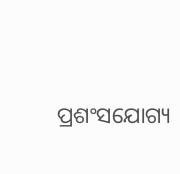ପ୍ରଶଂସଯୋଗ୍ୟ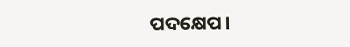ପଦକ୍ଷେପ।